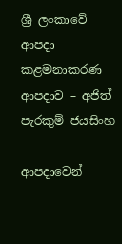ශ්‍රී ලංකාවේ ආපදා කළමනාකරණ ආපදාව – අජිත් පැරකුම් ජයසිංහ

ආපදාවෙන්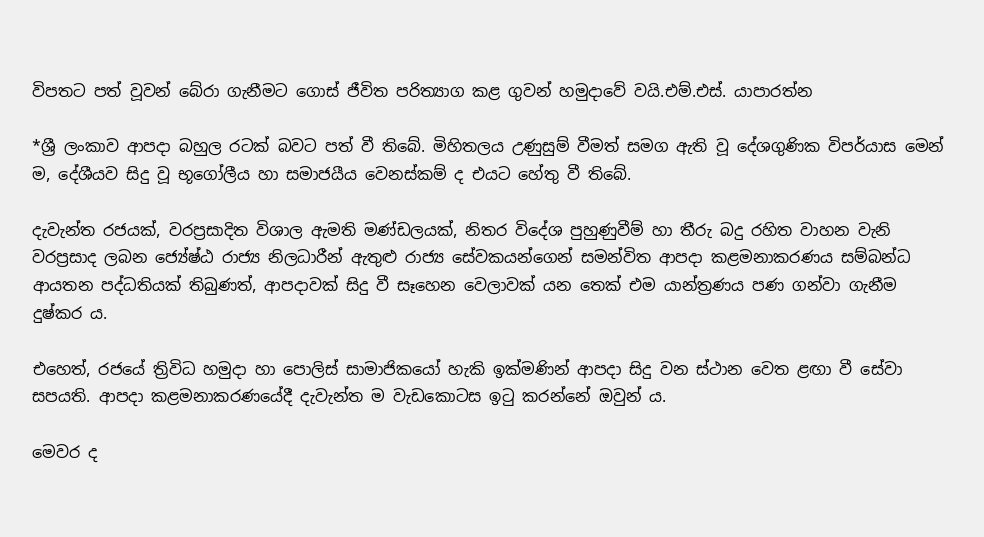විපතට පත් වූවන් බේරා ගැනීමට ගොස් ජීවිත පරිත්‍යාග කළ ගුවන් හමුදාවේ වයි.එම්.එස්. යාපාරත්න

*ශ්‍රී ලංකාව ආපදා බහුල රටක් බවට පත් වී තිබේ. මිහිතලය උණුසුම් වීමත් සමග ඇති වූ දේශගුණික විපර්යාස මෙන් ම, දේශීයව සිදු වූ භූගෝලීය හා සමාජයීය වෙනස්කම් ද එයට හේතු වී තිබේ.

දැවැන්ත රජයක්, වරප්‍රසාදිත විශාල ඇමති මණ්ඩලයක්, නිතර විදේශ පුහුණුවීම් හා තීරු බදු රහිත වාහන වැනි වරප්‍රසාද ලබන ජ්‍යේෂ්ඨ රාජ්‍ය නිලධාරීන් ඇතුළු රාජ්‍ය සේවකයන්ගෙන් සමන්විත ආපදා කළමනාකරණය සම්බන්ධ ආයතන පද්ධතියක් තිබුණත්, ආපදාවක් සිදු වී සෑහෙන වෙලාවක් යන තෙක් එම යාන්ත්‍රණය පණ ගන්වා ගැනීම දුෂ්කර ය.

එහෙත්, රජයේ ත්‍රිවිධ හමුදා හා පොලිස් සාමාජිකයෝ හැකි ඉක්මණින් ආපදා සිදු වන ස්ථාන වෙත ළඟා වී සේවා සපයති. ආපදා කළමනාකරණයේදී දැවැන්ත ම වැඩකොටස ඉටු කරන්නේ ඔවුන් ය.

මෙවර ද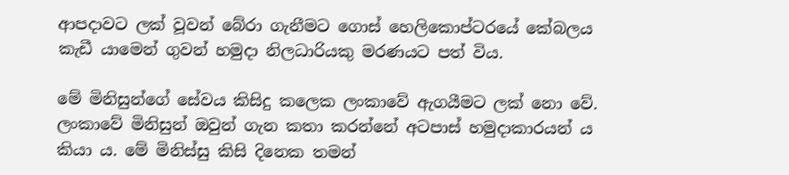ආපදාවට ලක් වූවන් බේරා ගැනීමට ගොස් හෙලිකොප්ටරයේ කේබලය කැඩී යාමෙන් ගුවන් හමුදා නිලධාරියකු මරණයට පත් විය.

මේ මිනිසුන්ගේ සේවය කිසිදු කලෙක ලංකාවේ ඇගයීමට ලක් නො වේ. ලංකාවේ මිනිසුන් ඔවුන් ගැන කතා කරන්නේ අටපාස් හමුදාකාරයන් ය කියා ය. මේ මිනිස්සු කිසි දිනෙක තමන්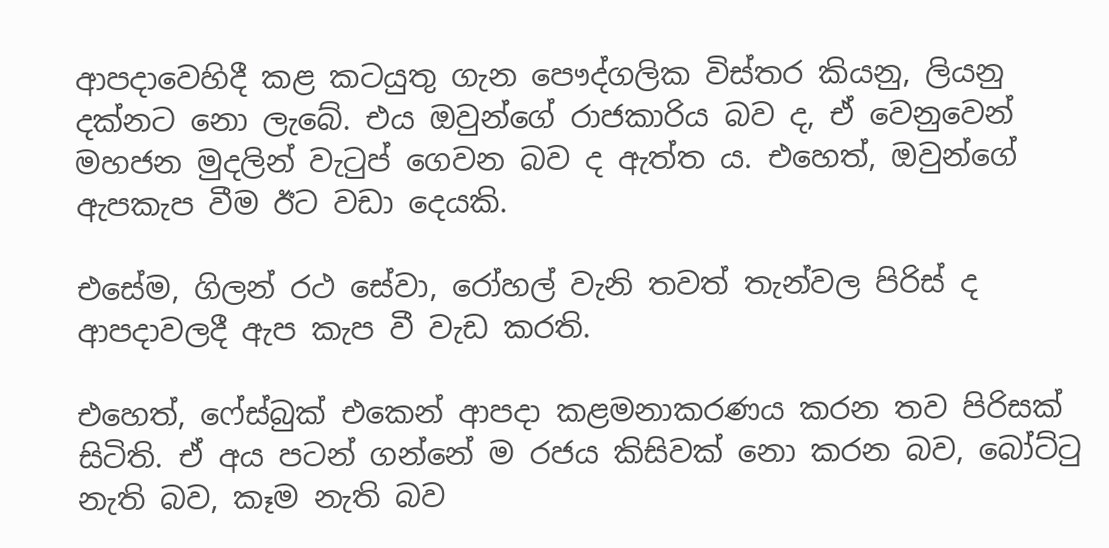ආපදාවෙහිදී කළ කටයුතු ගැන පෞද්ගලික විස්තර කියනු, ලියනු දක්නට නො ලැබේ. එය ඔවුන්ගේ රාජකාරිය බව ද, ඒ වෙනුවෙන් මහජන මුදලින් වැටුප් ගෙවන බව ද ඇත්ත ය. එහෙත්, ඔවුන්ගේ ඇපකැප වීම ඊට වඩා දෙයකි.

එසේම, ගිලන් රථ සේවා, රෝහල් වැනි තවත් තැන්වල පිරිස් ද ආපදාවලදී ඇප කැප වී වැඩ කරති.

එහෙත්, ෆේස්බුක් එකෙන් ආපදා කළමනාකරණය කරන තව පිරිසක් සිටිති. ඒ අය පටන් ගන්නේ ම රජය කිසිවක් නො කරන බව, බෝට්ටු නැති බව, කෑම නැති බව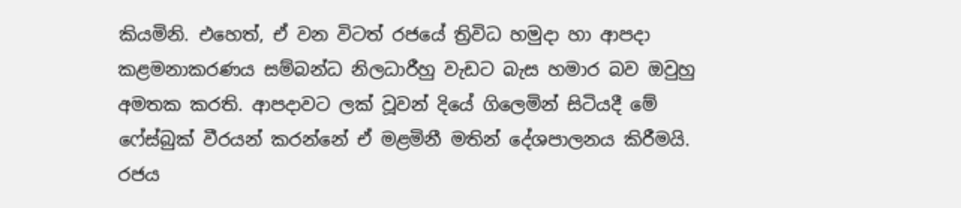කියමිනි. එහෙත්, ඒ වන විටත් රජයේ ත්‍රිවිධ හමුදා හා ආපදා කළමනාකරණය සම්බන්ධ නිලධාරීහු වැඩට බැස හමාර බව ඔවුහු අමතක කරති. ආපදාවට ලක් වූවන් දියේ ගිලෙමින් සිටියදී මේ ෆේස්බුක් වීරයන් කරන්නේ ඒ මළමිනී මතින් දේශපාලනය කිරීමයි. රජය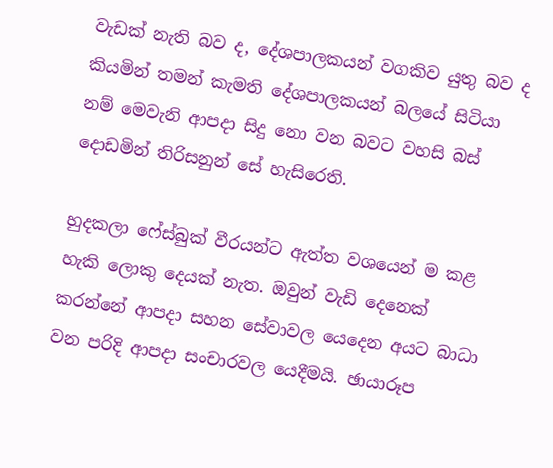වැඩක් නැති බව ද, දේශපාලකයන් වගකිව යුතු බව ද කියමින් තමන් කැමති දේශපාලකයන් බලයේ සිටියා නම් මෙවැනි ආපදා සිදු නො වන බවට වහසි බස් දොඩමින් තිරිසනුන් සේ හැසිරෙති.

හුදකලා ෆේස්බුක් වීරයන්ට ඇත්ත වශයෙන් ම කළ හැකි ලොකු දෙයක් නැත. ඔවුන් වැඩි දෙනෙක් කරන්නේ ආපදා සහන සේවාවල යෙදෙන අයට බාධා වන පරිදි ආපදා සංචාරවල යෙදීමයි. ඡායාරූප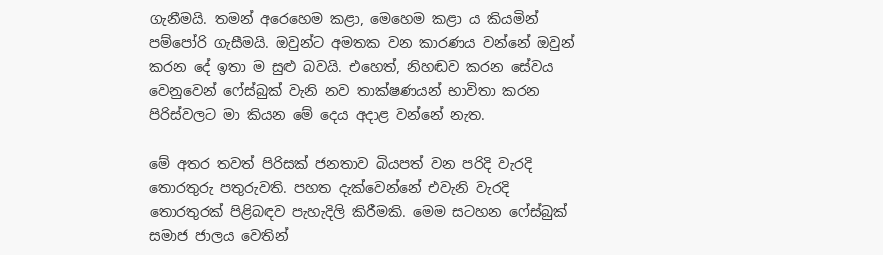ගැනීමයි. තමන් අරෙහෙම කළා, මෙහෙම කළා ය කියමින් පම්පෝරි ගැසීමයි. ඔවුන්ට අමතක වන කාරණය වන්නේ ඔවුන් කරන දේ ඉතා ම සුළු බවයි. එහෙත්, නිහඬව කරන සේවය වෙනුවෙන් ෆේස්බුක් වැනි නව තාක්ෂණයන් භාවිතා කරන පිරිස්වලට මා කියන මේ දෙය අදාළ වන්නේ නැත.

මේ අතර තවත් පිරිසක් ජනතාව බියපත් වන පරිදි වැරදි තොරතුරු පතුරුවති. පහත දැක්වෙන්නේ එවැනි වැරදි තොරතුරක් පිළිබඳව පැහැදිලි කිරීමකි. මෙම සටහන ෆේස්බුක් සමාජ ජාලය වෙතින්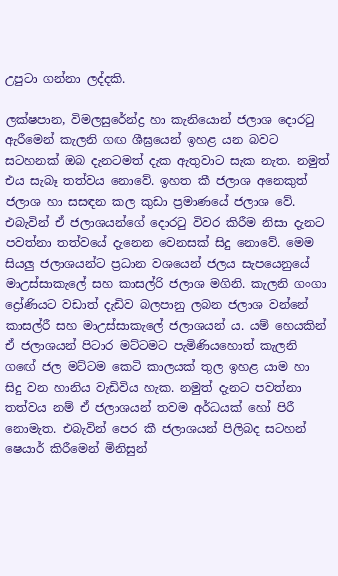උපුටා ගන්නා ලද්දකි.

ලක්ෂපාන, විමලසුරේන්ද්‍ර හා කැනියොන් ජලාශ දොරටු ඇරීමෙන් කැලනි ගඟ ශීඝ්‍රයෙන් ඉහළ යන බවට සටහනක් ඔබ දැනටමත් දැක ඇතුවාට සැක නැත. නමුත් එය සැබෑ තත්වය නොවේ. ඉහත කී ජලාශ අනෙකුත් ජලාශ හා සසඳන කල කුඩා ප්‍රමාණයේ ජලාශ වේ. එබැවින් ඒ ජලාශයන්ගේ දොරටු විවර කිරීම නිසා දැනට පවත්නා තත්වයේ දැනෙන වෙනසක් සිදු නොවේ. මෙම සියලු ජලාශයන්ට ප්‍රධාන වශයෙන් ජලය සැපයෙනුයේ මාඋස්සාකැලේ සහ කාසල්රි ජලාශ මගිනි. කැලනි ගංගා ද්‍රෝණියට වඩාත් දැඩිව බලපානු ලබන ජලාශ වන්නේ කාසල්රී සහ මාඋස්සාකැලේ ජලාශයන්‍ ය. යම් හෙයකින් ඒ ජලාශයන් පිටාර මට්ටමට පැමිණියහොත් කැලනි ගඟේ ජල මට්ටම කෙටි කාලයක් තුල ඉහළ යාම හා සිදු වන හානිය වැඩිවිය හැක. නමුත් දැනට පවත්නා තත්වය නම් ඒ ජලාශයන් තවම අර්ධයක් හෝ පිරී නොමැත. එබැවින් පෙර කී ජලාශයන් පිලිබද සටහන් ෂෙයාර් කිරීමෙන් මිනිසුන්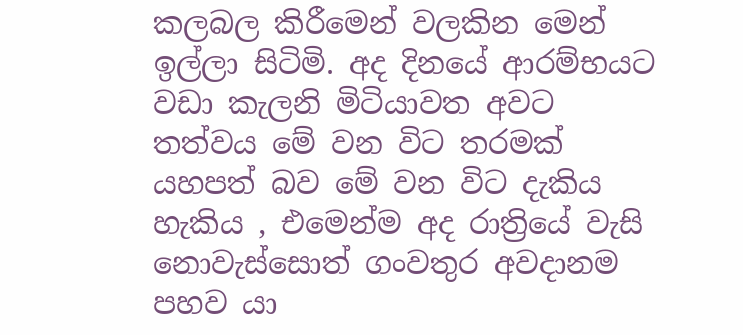කලබල කිරීමෙන් වලකින මෙන් ඉල්ලා සිටිමි. අද දිනයේ ආරම්භයට වඩා කැලනි මිටියාවත අවට තත්වය මේ වන විට තරමක් යහපත් බව මේ වන විට දැකිය හැකිය , එමෙන්ම අද රාත්‍රියේ වැසි නොවැස්සොත් ගංවතුර අවදානම පහව යා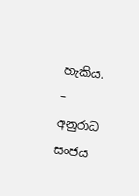හැකිය.
– අනුරාධ සංජය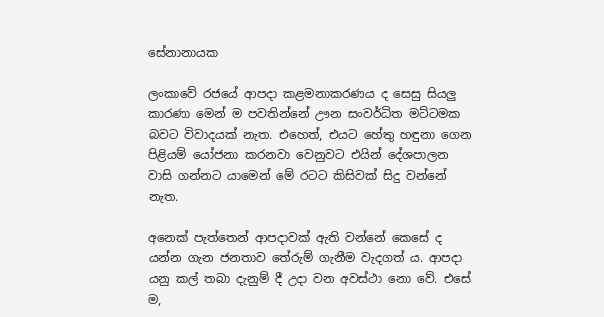සේනානායක

ලංකාවේ රජයේ ආපදා කළමනාකරණය ද සෙසු සියලු කාරණා මෙන් ම පවතින්නේ ඌන සංවර්ධිත මට්ටමක බවට විවාදයක් නැත. එහෙත්, එයට හේතු හඳුනා ගෙන පිළියම් යෝජනා කරනවා වෙනුවට එයින් දේශපාලන වාසි ගන්නට යාමෙන් මේ රටට කිසිවක් සිදු වන්නේ නැත.

අනෙක් පැත්තෙන් ආපදාවක් ඇති වන්නේ කෙසේ ද යන්න ගැන ජනතාව තේරුම් ගැනීම වැදගත් ය. ආපදා යනු කල් තබා දැනුම් දී උදා වන අවස්ථා නො වේ. එසේ ම,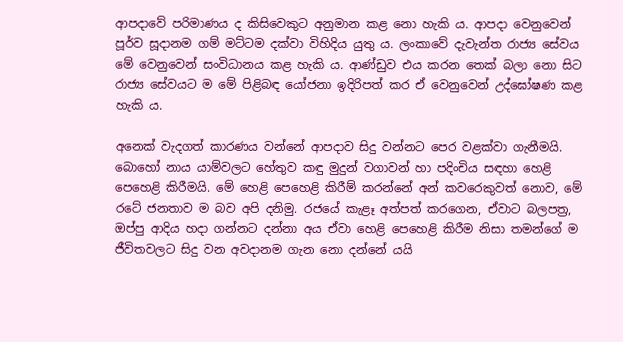ආපදාවේ පරිමාණය ද කිසිවෙකුට අනුමාන කළ නො හැකි ය. ආපදා වෙනුවෙන් පූර්ව සූදානම ගම් මට්ටම දක්වා විහිදිය යුතු ය. ලංකාවේ දැවැන්ත රාජ්‍ය සේවය මේ වෙනුවෙන් සංවිධානය කළ හැකි ය. ආණ්ඩුව එය කරන තෙක් බලා නො සිට රාජ්‍ය සේවයට ම මේ පිළිබඳ යෝජනා ඉදිරිපත් කර ඒ වෙනුවෙන් උද්ඝෝෂණ කළ හැකි ය.

අනෙක් වැදගත් කාරණය වන්නේ ආපදාව සිදු වන්නට පෙර වළක්වා ගැනීමයි. බොහෝ නාය යාම්වලට හේතුව කඳු මුදුන් වගාවන් හා පදිංචිය සඳහා හෙළි පෙහෙළි කිරීමයි. මේ හෙළි පෙහෙළි කිරීම් කරන්නේ අන් කවරෙකුවත් නොව, මේ රටේ ජනතාව ම බව අපි දනිමු. රජයේ කැළෑ අත්පත් කරගෙන, ඒවාට බලපත්‍ර, ඔප්පු ආදිය හදා ගන්නට දන්නා අය ඒවා හෙළි පෙහෙළි කිරීම නිසා තමන්ගේ ම ජීවිතවලට සිදු වන අවදානම ගැන නො දන්නේ යයි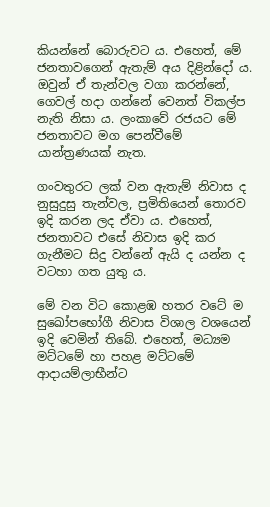කියන්නේ බොරුවට ය. එහෙත්, මේ ජනතාවගෙන් ඇතැම් අය දිළින්දෝ ය. ඔවුන් ඒ තැන්වල වගා කරන්නේ, ගෙවල් හදා ගන්නේ වෙනත් විකල්ප නැති නිසා ය. ලංකාවේ රජයට මේ ජනතාවට මග පෙන්වීමේ යාන්ත්‍රණයක් නැත.

ගංවතුරට ලක් වන ඇතැම් නිවාස ද නුසුදුසු තැන්වල, ප්‍රමිතියෙන් තොරව ඉදි කරන ලද ඒවා ය. එහෙත්, ජනතාවට එසේ නිවාස ඉදි කර ගැනීමට සිදු වන්නේ ඇයි ද යන්න ද වටහා ගත යුතු ය.

මේ වන විට කොළඹ හතර වටේ ම සුඛෝපභෝගී නිවාස විශාල වශයෙන් ඉදි වෙමින් තිබේ. එහෙත්, මධ්‍යම මට්ටමේ හා පහළ මට්ටමේ ආදායම්ලාභීන්ට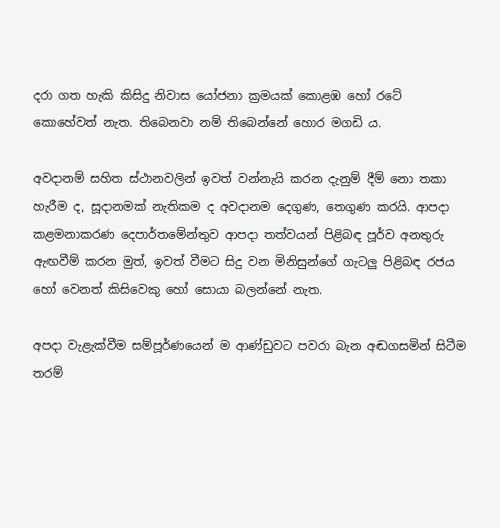දරා ගත හැකි කිසිදු නිවාස යෝජනා ක්‍රමයක් කොළඹ හෝ රටේ කොහේවත් නැත. තිබෙනවා නම් තිබෙන්නේ හොර මගඩි ය.

අවදානම් සහිත ස්ථානවලින් ඉවත් වන්නැයි කරන දැනුම් දීම් නො තකා හැරීම ද, සූදානමක් නැතිකම ද අවදානම දෙගුණ, තෙගුණ කරයි. ආපදා කළමනාකරණ දෙපාර්තමේන්තුව ආපදා තත්වයන් පිළිබඳ පූර්ව අනතුරු ඇඟවීම් කරන මුත්, ඉවත් වීමට සිදු වන මිනිසුන්ගේ ගැටලු පිළිබඳ රජය හෝ වෙනත් කිසිවෙකු හෝ සොයා බලන්නේ නැත.

අපදා වැළැක්වීම සම්පූර්ණයෙන් ම ආණ්ඩුවට පවරා බැන අඬගසමින් සිටීම තරම්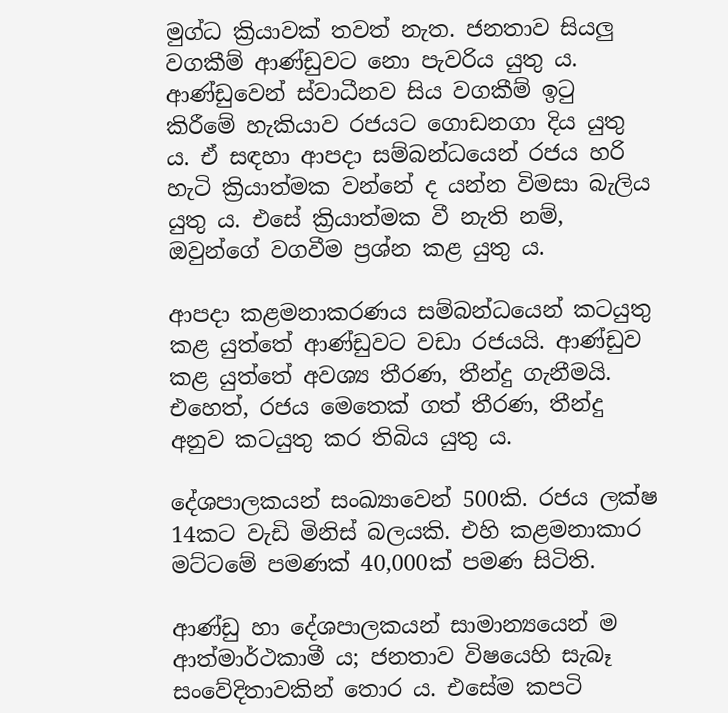මුග්ධ ක්‍රියාවක් තවත් නැත. ජනතාව සියලු වගකීම් ආණ්ඩුවට නො පැවරිය යුතු ය. ආණ්ඩුවෙන් ස්වාධීනව සිය වගකීම් ඉටු කිරීමේ හැකියාව රජයට ගොඩනගා දිය යුතු ය. ඒ සඳහා ආපදා සම්බන්ධයෙන් රජය හරි හැටි ක්‍රියාත්මක වන්නේ ද යන්න විමසා බැලිය යුතු ය. එසේ ක්‍රියාත්මක වී නැති නම්,  ඔවුන්ගේ වගවීම ප්‍රශ්න කළ යුතු ය.

ආපදා කළමනාකරණය සම්බන්ධයෙන් කටයුතු කළ යුත්තේ ආණ්ඩුවට වඩා රජයයි. ආණ්ඩුව කළ යුත්තේ අවශ්‍ය තීරණ, තීන්දු ගැනීමයි. එහෙත්, රජය මෙතෙක් ගත් තීරණ, තීන්දු අනුව කටයුතු කර තිබිය යුතු ය.

දේශපාලකයන් සංඛ්‍යාවෙන් 500කි. රජය ලක්ෂ 14කට වැඩි මිනිස් බලයකි. එහි කළමනාකාර මට්ටමේ පමණක් 40,000ක් පමණ සිටිති.

ආණ්ඩු හා දේශපාලකයන් සාමාන්‍යයෙන් ම ආත්මාර්ථකාමී ය; ජනතාව විෂයෙහි සැබෑ සංවේදිතාවකින් තොර ය. එසේම කපටි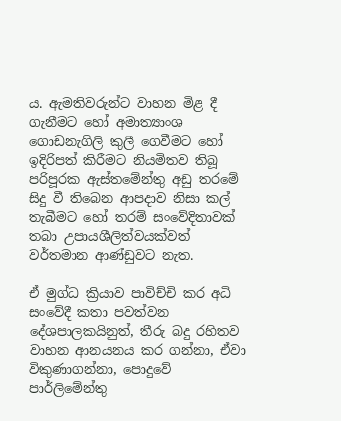ය. ඇමතිවරුන්ට වාහන මිළ දී ගැනීමට හෝ අමාත්‍යාංශ ගොඩනැගිලි කුලී ගෙවීමට හෝ ඉදිරිපත් කිරීමට නියමිතව තිබූ පරිපූරක ඇස්තමේන්තු අඩු තරමේ සිදු වී තිබෙන ආපදාව නිසා කල් තැබීමට හෝ තරම් සංවේදිතාවක් තබා උපායශීලිත්වයක්වත් වර්තමාන ආණ්ඩුවට නැත.

ඒ මුග්ධ ක්‍රියාව පාවිච්චි කර අධි සංවේදී කතා පවත්වන දේශපාලකයිනුත්, තීරු බදු රහිතව වාහන ආනයනය කර ගන්නා, ඒවා විකුණාගන්නා, පොදුවේ පාර්ලිමේන්තු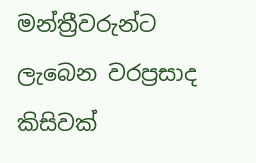මන්ත්‍රීවරුන්ට ලැබෙන වරප්‍රසාද කිසිවක්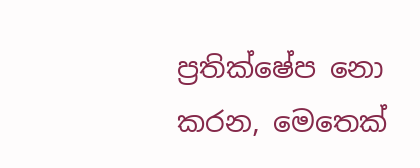ප්‍රතික්ෂේප නො කරන, මෙතෙක්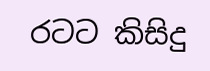රටට කිසිදු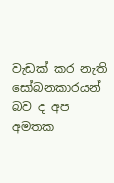වැඩක් කර නැති සෝබනකාරයන් බව ද අප අමතක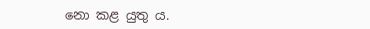නො කළ යුතු ය.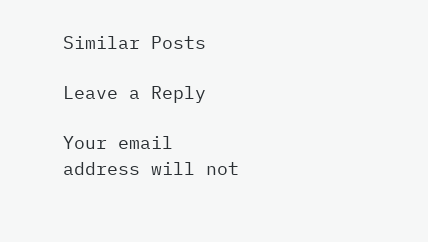Similar Posts

Leave a Reply

Your email address will not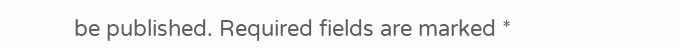be published. Required fields are marked *